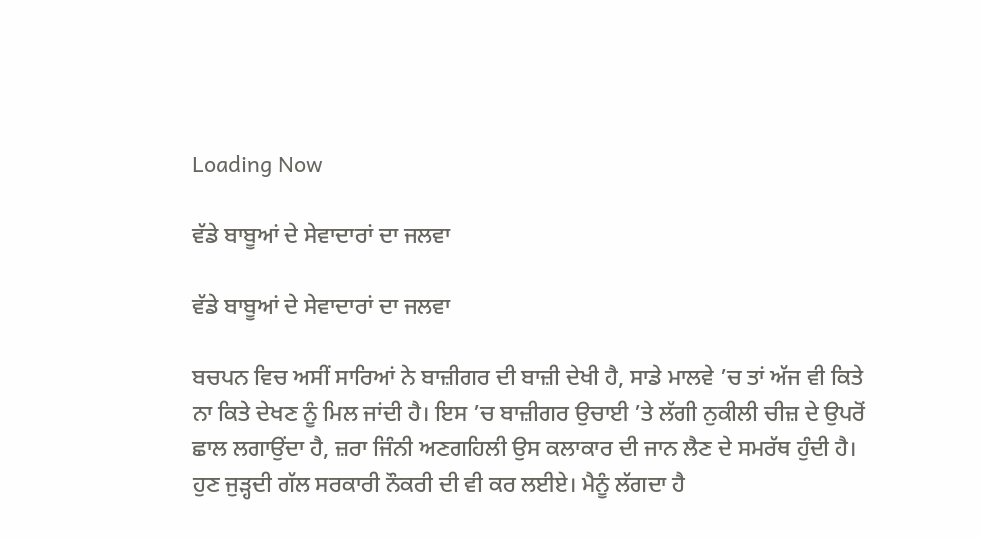Loading Now

ਵੱਡੇ ਬਾਬੂਆਂ ਦੇ ਸੇਵਾਦਾਰਾਂ ਦਾ ਜਲਵਾ

ਵੱਡੇ ਬਾਬੂਆਂ ਦੇ ਸੇਵਾਦਾਰਾਂ ਦਾ ਜਲਵਾ

ਬਚਪਨ ਵਿਚ ਅਸੀਂ ਸਾਰਿਆਂ ਨੇ ਬਾਜ਼ੀਗਰ ਦੀ ਬਾਜ਼ੀ ਦੇਖੀ ਹੈ, ਸਾਡੇ ਮਾਲਵੇ ’ਚ ਤਾਂ ਅੱਜ ਵੀ ਕਿਤੇ ਨਾ ਕਿਤੇ ਦੇਖਣ ਨੂੰ ਮਿਲ ਜਾਂਦੀ ਹੈ। ਇਸ ’ਚ ਬਾਜ਼ੀਗਰ ਉਚਾਈ ’ਤੇ ਲੱਗੀ ਨੁਕੀਲੀ ਚੀਜ਼ ਦੇ ਉਪਰੋਂ ਛਾਲ ਲਗਾਉਂਦਾ ਹੈ, ਜ਼ਰਾ ਜਿੰਨੀ ਅਣਗਹਿਲੀ ਉਸ ਕਲਾਕਾਰ ਦੀ ਜਾਨ ਲੈਣ ਦੇ ਸਮਰੱਥ ਹੁੰਦੀ ਹੈ। ਹੁਣ ਜੁੜ੍ਹਦੀ ਗੱਲ ਸਰਕਾਰੀ ਨੌਕਰੀ ਦੀ ਵੀ ਕਰ ਲਈਏ। ਮੈਨੂੰ ਲੱਗਦਾ ਹੈ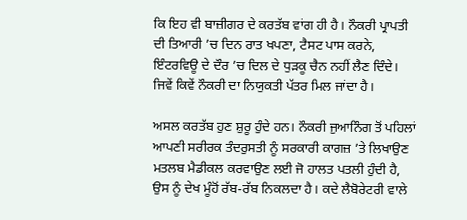ਕਿ ਇਹ ਵੀ ਬਾਜ਼ੀਗਰ ਦੇ ਕਰਤੱਬ ਵਾਂਗ ਹੀ ਹੈ। ਨੌਕਰੀ ਪ੍ਰਾਪਤੀ ਦੀ ਤਿਆਰੀ ’ਚ ਦਿਨ ਰਾਤ ਖਪਣਾ, ਟੈਸਟ ਪਾਸ ਕਰਨੇ, ਇੰਟਰਵਿਊ ਦੇ ਦੌਰ ’ਚ ਦਿਲ ਦੇ ਧੁੜਕੂ ਚੈਨ ਨਹੀਂ ਲੈਣ ਦਿੰਦੇ। ਜਿਵੇਂ ਕਿਵੇਂ ਨੌਕਰੀ ਦਾ ਨਿਯੁਕਤੀ ਪੱਤਰ ਮਿਲ ਜਾਂਦਾ ਹੈ।

ਅਸਲ ਕਰਤੱਬ ਹੁਣ ਸ਼ੁਰੂ ਹੁੰਦੇ ਹਨ। ਨੌਕਰੀ ਜੁਆਨਿੰਗ ਤੋਂ ਪਹਿਲਾਂ ਆਪਣੀ ਸਰੀਰਕ ਤੰਦਰੁਸਤੀ ਨੂੰ ਸਰਕਾਰੀ ਕਾਗਜ਼ ’ਤੇ ਲਿਖਾਉਣ ਮਤਲਬ ਮੈਡੀਕਲ ਕਰਵਾਉਣ ਲਈ ਜੋ ਹਾਲਤ ਪਤਲੀ ਹੁੰਦੀ ਹੈ, ਉਸ ਨੂੰ ਦੇਖ ਮੂੰਹੋਂ ਰੱਬ-ਰੱਬ ਨਿਕਲਦਾ ਹੈ। ਕਦੇ ਲੈਬੋਰੇਟਰੀ ਵਾਲੇ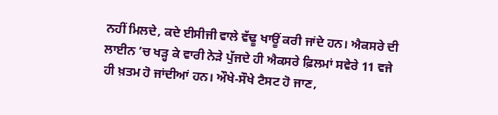ਨਹੀਂ ਮਿਲਦੇ, ਕਦੇ ਈਸੀਜੀ ਵਾਲੇ ਵੱਢੂ ਖਾਊਂ ਕਰੀ ਜਾਂਦੇ ਹਨ। ਐਕਸਰੇ ਦੀ ਲਾਈਨ ’ਚ ਖੜ੍ਹ ਕੇ ਵਾਰੀ ਨੇੜੇ ਪੁੱਜਦੇ ਹੀ ਐਕਸਰੇ ਫ਼ਿਲਮਾਂ ਸਵੇਰੇ 11 ਵਜੇ ਹੀ ਖ਼ਤਮ ਹੋ ਜਾਂਦੀਆਂ ਹਨ। ਔਖੇ-ਸੌਖੇ ਟੈਸਟ ਹੋ ਜਾਣ,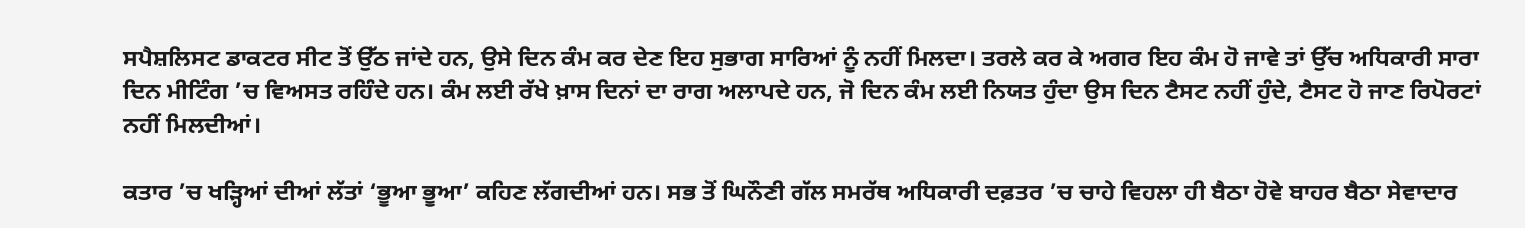ਸਪੈਸ਼ਲਿਸਟ ਡਾਕਟਰ ਸੀਟ ਤੋਂ ਉੱਠ ਜਾਂਦੇ ਹਨ, ਉਸੇ ਦਿਨ ਕੰਮ ਕਰ ਦੇਣ ਇਹ ਸੁਭਾਗ ਸਾਰਿਆਂ ਨੂੰ ਨਹੀਂ ਮਿਲਦਾ। ਤਰਲੇ ਕਰ ਕੇ ਅਗਰ ਇਹ ਕੰਮ ਹੋ ਜਾਵੇ ਤਾਂ ਉੱਚ ਅਧਿਕਾਰੀ ਸਾਰਾ ਦਿਨ ਮੀਟਿੰਗ ’ਚ ਵਿਅਸਤ ਰਹਿੰਦੇ ਹਨ। ਕੰਮ ਲਈ ਰੱਖੇ ਖ਼ਾਸ ਦਿਨਾਂ ਦਾ ਰਾਗ ਅਲਾਪਦੇ ਹਨ, ਜੋ ਦਿਨ ਕੰਮ ਲਈ ਨਿਯਤ ਹੁੰਦਾ ਉਸ ਦਿਨ ਟੈਸਟ ਨਹੀਂ ਹੁੰਦੇ, ਟੈਸਟ ਹੋ ਜਾਣ ਰਿਪੋਰਟਾਂ ਨਹੀਂ ਮਿਲਦੀਆਂ।

ਕਤਾਰ ’ਚ ਖੜ੍ਹਿਆਂ ਦੀਆਂ ਲੱਤਾਂ ‘ਭੂਆ ਭੂਆ’ ਕਹਿਣ ਲੱਗਦੀਆਂ ਹਨ। ਸਭ ਤੋਂ ਘਿਨੌਣੀ ਗੱਲ ਸਮਰੱਥ ਅਧਿਕਾਰੀ ਦਫ਼ਤਰ ’ਚ ਚਾਹੇ ਵਿਹਲਾ ਹੀ ਬੈਠਾ ਹੋਵੇ ਬਾਹਰ ਬੈਠਾ ਸੇਵਾਦਾਰ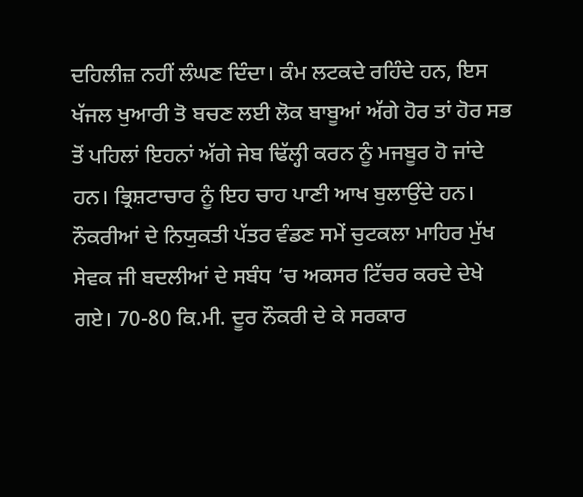ਦਹਿਲੀਜ਼ ਨਹੀਂ ਲੰਘਣ ਦਿੰਦਾ। ਕੰਮ ਲਟਕਦੇ ਰਹਿੰਦੇ ਹਨ, ਇਸ ਖੱਜਲ ਖੁਆਰੀ ਤੋ ਬਚਣ ਲਈ ਲੋਕ ਬਾਬੂਆਂ ਅੱਗੇ ਹੋਰ ਤਾਂ ਹੋਰ ਸਭ ਤੋਂ ਪਹਿਲਾਂ ਇਹਨਾਂ ਅੱਗੇ ਜੇਬ ਢਿੱਲ੍ਹੀ ਕਰਨ ਨੂੰ ਮਜਬੂਰ ਹੋ ਜਾਂਦੇ ਹਨ। ਭ੍ਰਿਸ਼ਟਾਚਾਰ ਨੂੰ ਇਹ ਚਾਹ ਪਾਣੀ ਆਖ ਬੁਲਾਉਂਦੇ ਹਨ। ਨੌਕਰੀਆਂ ਦੇ ਨਿਯੁਕਤੀ ਪੱਤਰ ਵੰਡਣ ਸਮੇਂ ਚੁਟਕਲਾ ਮਾਹਿਰ ਮੁੱਖ ਸੇਵਕ ਜੀ ਬਦਲੀਆਂ ਦੇ ਸਬੰਧ ’ਚ ਅਕਸਰ ਟਿੱਚਰ ਕਰਦੇ ਦੇਖੇ ਗਏ। 70-80 ਕਿ.ਮੀ. ਦੂਰ ਨੌਕਰੀ ਦੇ ਕੇ ਸਰਕਾਰ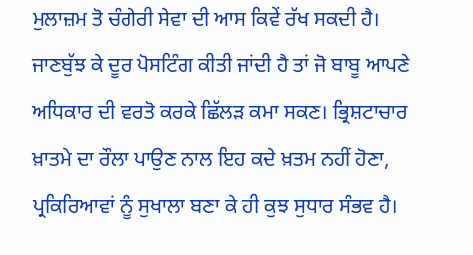ਮੁਲਾਜ਼ਮ ਤੋ ਚੰਗੇਰੀ ਸੇਵਾ ਦੀ ਆਸ ਕਿਵੇਂ ਰੱਖ ਸਕਦੀ ਹੈ। ਜਾਣਬੁੱਝ ਕੇ ਦੂਰ ਪੋਸਟਿੰਗ ਕੀਤੀ ਜਾਂਦੀ ਹੈ ਤਾਂ ਜੋ ਬਾਬੂ ਆਪਣੇ ਅਧਿਕਾਰ ਦੀ ਵਰਤੋ ਕਰਕੇ ਛਿੱਲੜ ਕਮਾ ਸਕਣ। ਭ੍ਰਿਸ਼ਟਾਚਾਰ ਖ਼ਾਤਮੇ ਦਾ ਰੌਲਾ ਪਾਉਣ ਨਾਲ ਇਹ ਕਦੇ ਖ਼ਤਮ ਨਹੀਂ ਹੋਣਾ, ਪ੍ਰਕਿਰਿਆਵਾਂ ਨੂੰ ਸੁਖਾਲਾ ਬਣਾ ਕੇ ਹੀ ਕੁਝ ਸੁਧਾਰ ਸੰਭਵ ਹੈ।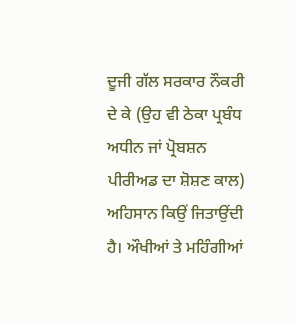ਦੂਜੀ ਗੱਲ ਸਰਕਾਰ ਨੌਕਰੀ ਦੇ ਕੇ (ਉਹ ਵੀ ਠੇਕਾ ਪ੍ਰਬੰਧ ਅਧੀਨ ਜਾਂ ਪ੍ਰੋਬਸ਼ਨ ਪੀਰੀਅਡ ਦਾ ਸ਼ੋਸ਼ਣ ਕਾਲ) ਅਹਿਸਾਨ ਕਿਉਂ ਜਿਤਾਉਂਦੀ ਹੈ। ਔਖੀਆਂ ਤੇ ਮਹਿੰਗੀਆਂ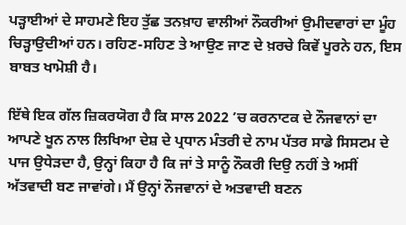ਪੜ੍ਹਾਈਆਂ ਦੇ ਸਾਹਮਣੇ ਇਹ ਤੁੱਛ ਤਨਖ਼ਾਹ ਵਾਲੀਆਂ ਨੌਕਰੀਆਂ ਉਮੀਦਵਾਰਾਂ ਦਾ ਮੂੰਹ ਚਿੜ੍ਹਾਉਦੀਆਂ ਹਨ। ਰਹਿਣ-ਸਹਿਣ ਤੇ ਆਉਣ ਜਾਣ ਦੇ ਖ਼ਰਚੇ ਕਿਵੇਂ ਪੂਰਨੇ ਹਨ, ਇਸ ਬਾਬਤ ਖਾਮੋਸ਼ੀ ਹੈ।

ਇੱਥੇ ਇਕ ਗੱਲ ਜ਼ਿਕਰਯੋਗ ਹੈ ਕਿ ਸਾਲ 2022 ’ਚ ਕਰਨਾਟਕ ਦੇ ਨੌਜਵਾਨਾਂ ਦਾ ਆਪਣੇ ਖੂਨ ਨਾਲ ਲਿਖਿਆ ਦੇਸ਼ ਦੇ ਪ੍ਰਧਾਨ ਮੰਤਰੀ ਦੇ ਨਾਮ ਪੱਤਰ ਸਾਡੇ ਸਿਸਟਮ ਦੇ ਪਾਜ ਉਧੇੜਦਾ ਹੈ, ਉਨ੍ਹਾਂ ਕਿਹਾ ਹੈ ਕਿ ਜਾਂ ਤੇ ਸਾਨੂੰ ਨੌਕਰੀ ਦਿਉ ਨਹੀਂ ਤੇ ਅਸੀਂ ਅੱਤਵਾਦੀ ਬਣ ਜਾਵਾਂਗੇ। ਮੈਂ ਉਨ੍ਹਾਂ ਨੌਜਵਾਨਾਂ ਦੇ ਅਤਵਾਦੀ ਬਣਨ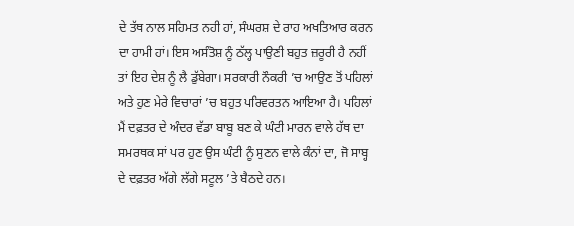ਦੇ ਤੱਥ ਨਾਲ ਸਹਿਮਤ ਨਹੀ ਹਾਂ, ਸੰਘਰਸ਼ ਦੇ ਰਾਹ ਅਖਤਿਆਰ ਕਰਨ ਦਾ ਹਾਮੀ ਹਾਂ। ਇਸ ਅਸੰਤੋਸ਼ ਨੂੰ ਠੱਲ੍ਹ ਪਾਉਣੀ ਬਹੁਤ ਜ਼ਰੂਰੀ ਹੈ ਨਹੀਂ ਤਾਂ ਇਹ ਦੇਸ਼ ਨੂੰ ਲੈ ਡੁੱਬੇਗਾ। ਸਰਕਾਰੀ ਨੌਕਰੀ ’ਚ ਆਉਣ ਤੋਂ ਪਹਿਲਾਂ ਅਤੇ ਹੁਣ ਮੇਰੇ ਵਿਚਾਰਾਂ ’ਚ ਬਹੁਤ ਪਰਿਵਰਤਨ ਆਇਆ ਹੈ। ਪਹਿਲਾਂ ਮੈਂ ਦਫ਼ਤਰ ਦੇ ਅੰਦਰ ਵੱਡਾ ਬਾਬੂ ਬਣ ਕੇ ਘੰਟੀ ਮਾਰਨ ਵਾਲੇ ਹੱਥ ਦਾ ਸਮਰਥਕ ਸਾਂ ਪਰ ਹੁਣ ਉਸ ਘੰਟੀ ਨੂੰ ਸੁਣਨ ਵਾਲੇ ਕੰਨਾਂ ਦਾ, ਜੋ ਸਾਬ੍ਹ ਦੇ ਦਫ਼ਤਰ ਅੱਗੇ ਲੱਗੇ ਸਟੂਲ ’ਤੇ ਬੈਠਦੇ ਹਨ।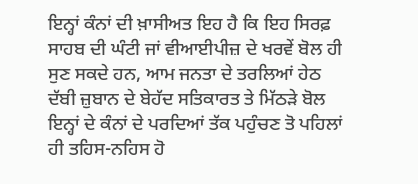ਇਨ੍ਹਾਂ ਕੰਨਾਂ ਦੀ ਖ਼ਾਸੀਅਤ ਇਹ ਹੈ ਕਿ ਇਹ ਸਿਰਫ਼ ਸਾਹਬ ਦੀ ਘੰਟੀ ਜਾਂ ਵੀਆਈਪੀਜ਼ ਦੇ ਖਰਵੇਂ ਬੋਲ ਹੀ ਸੁਣ ਸਕਦੇ ਹਨ, ਆਮ ਜਨਤਾ ਦੇ ਤਰਲਿਆਂ ਹੇਠ ਦੱਬੀ ਜ਼ੁਬਾਨ ਦੇ ਬੇਹੱਦ ਸਤਿਕਾਰਤ ਤੇ ਮਿੱਠੜੇ ਬੋਲ ਇਨ੍ਹਾਂ ਦੇ ਕੰਨਾਂ ਦੇ ਪਰਦਿਆਂ ਤੱਕ ਪਹੁੰਚਣ ਤੋ ਪਹਿਲਾਂ ਹੀ ਤਹਿਸ-ਨਹਿਸ ਹੋ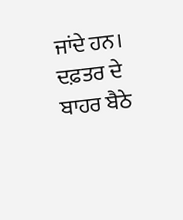ਜਾਂਦੇ ਹਨ। ਦਫ਼ਤਰ ਦੇ ਬਾਹਰ ਬੈਠੇ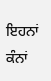ਇਹਨਾਂ ਕੰਨਾਂ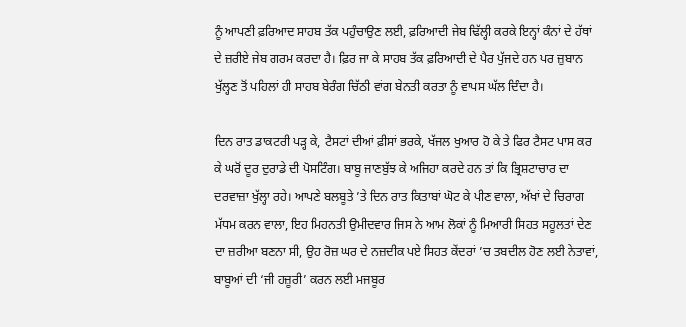ਨੂੰ ਆਪਣੀ ਫ਼ਰਿਆਦ ਸਾਹਬ ਤੱਕ ਪਹੁੰਚਾਉਣ ਲਈ, ਫ਼ਰਿਆਦੀ ਜੇਬ ਢਿੱਲ੍ਹੀ ਕਰਕੇ ਇਨ੍ਹਾਂ ਕੰਨਾਂ ਦੇ ਹੱਥਾਂ ਦੇ ਜ਼ਰੀਏ ਜੇਬ ਗਰਮ ਕਰਦਾ ਹੈ। ਫ਼ਿਰ ਜਾ ਕੇ ਸਾਹਬ ਤੱਕ ਫ਼ਰਿਆਦੀ ਦੇ ਪੈਰ ਪੁੱਜਦੇ ਹਨ ਪਰ ਜ਼ੁਬਾਨ ਖੁੱਲ੍ਹਣ ਤੋਂ ਪਹਿਲਾਂ ਹੀ ਸਾਹਬ ਬੇਰੰਗ ਚਿੱਠੀ ਵਾਂਗ ਬੇਨਤੀ ਕਰਤਾ ਨੂੰ ਵਾਪਸ ਘੱਲ ਦਿੰਦਾ ਹੈ।

ਦਿਨ ਰਾਤ ਡਾਕਟਰੀ ਪੜ੍ਹ ਕੇ, ਟੈਸਟਾਂ ਦੀਆਂ ਫ਼ੀਸਾਂ ਭਰਕੇ, ਖੱਜਲ ਖੁਆਰ ਹੋ ਕੇ ਤੇ ਫਿਰ ਟੈਸਟ ਪਾਸ ਕਰ ਕੇ ਘਰੋਂ ਦੂਰ ਦੁਰਾਡੇ ਦੀ ਪੋਸਟਿੰਗ। ਬਾਬੂ ਜਾਣਬੁੱਝ ਕੇ ਅਜਿਹਾ ਕਰਦੇ ਹਨ ਤਾਂ ਕਿ ਭ੍ਰਿਸ਼ਟਾਚਾਰ ਦਾ ਦਰਵਾਜ਼ਾ ਖੁੱਲ੍ਹਾ ਰਹੇ। ਆਪਣੇ ਬਲਬੂਤੇ ’ਤੇ ਦਿਨ ਰਾਤ ਕਿਤਾਬਾਂ ਘੋਟ ਕੇ ਪੀਣ ਵਾਲਾ, ਅੱਖਾਂ ਦੇ ਚਿਰਾਗ ਮੱਧਮ ਕਰਨ ਵਾਲਾ, ਇਹ ਮਿਹਨਤੀ ਉਮੀਦਵਾਰ ਜਿਸ ਨੇ ਆਮ ਲੋਕਾਂ ਨੂੰ ਮਿਆਰੀ ਸਿਹਤ ਸਹੂਲਤਾਂ ਦੇਣ ਦਾ ਜ਼ਰੀਆ ਬਣਨਾ ਸੀ, ਉਹ ਰੋਜ਼ ਘਰ ਦੇ ਨਜ਼ਦੀਕ ਪਏ ਸਿਹਤ ਕੇਂਦਰਾਂ ’ਚ ਤਬਦੀਲ ਹੋਣ ਲਈ ਨੇਤਾਵਾਂ, ਬਾਬੂਆਂ ਦੀ ‘ਜੀ ਹਜ਼ੂਰੀ’ ਕਰਨ ਲਈ ਮਜਬੂਰ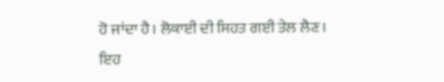ਹੋ ਜਾਂਦਾ ਹੈ। ਲੋਕਾਈ ਦੀ ਸਿਹਤ ਗਈ ਤੇਲ ਲੈਣ। ਇਹ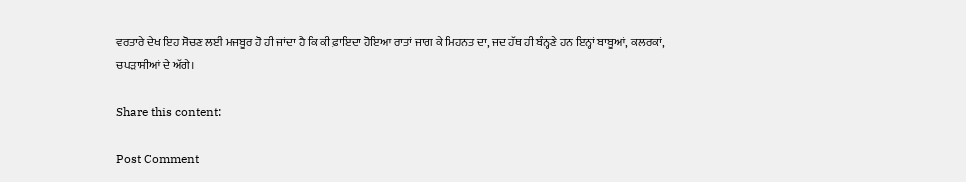ਵਰਤਾਰੇ ਦੇਖ ਇਹ ਸੋਚਣ ਲਈ ਮਜਬੂਰ ਹੋ ਹੀ ਜਾਂਦਾ ਹੈ ਕਿ ਕੀ ਫ਼ਾਇਦਾ ਹੋਇਆ ਰਾਤਾਂ ਜਾਗ ਕੇ ਮਿਹਨਤ ਦਾ, ਜਦ ਹੱਥ ਹੀ ਬੰਨ੍ਹਣੇ ਹਨ ਇਨ੍ਹਾਂ ਬਾਬੂਆਂ, ਕਲਰਕਾਂ, ਚਪੜਾਸੀਆਂ ਦੇ ਅੱਗੇ।

Share this content:

Post Comment